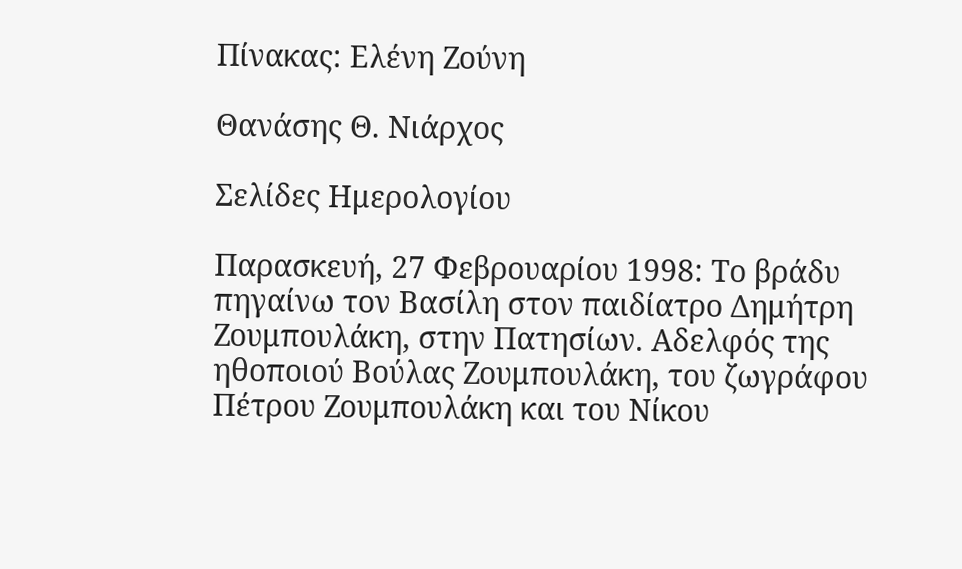Πίνακας: Ελένη Ζούνη

Θανάσης Θ. Νιάρχος

Σελίδες Ημερολογίου

Παρασκευή, 27 Φεβρουαρίου 1998: Το βράδυ πηγαίνω τον Βασίλη στον παιδίατρο Δημήτρη Ζουμπουλάκη, στην Πατησίων. Αδελφός της ηθοποιού Βούλας Ζουμπουλάκη, του ζωγράφου Πέτρου Ζουμπουλάκη και του Νίκου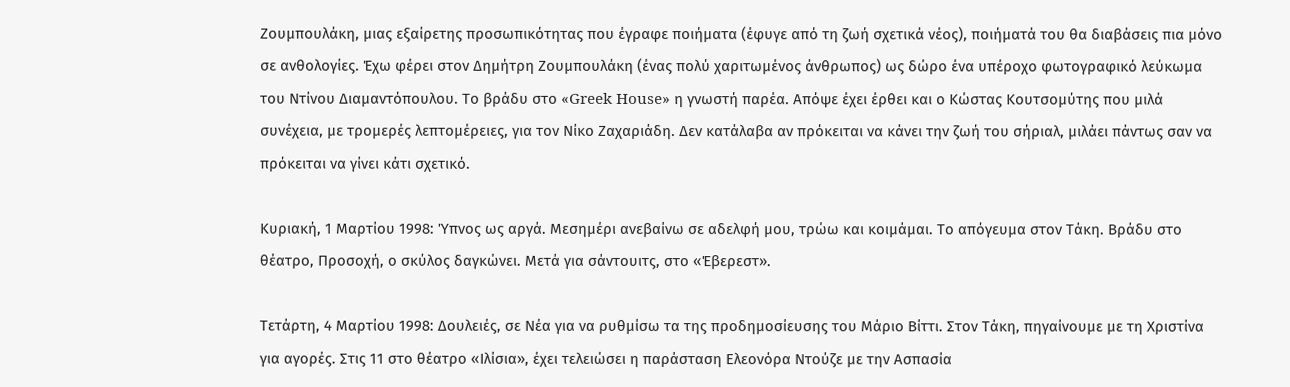Ζουμπουλάκη, μιας εξαίρετης προσωπικότητας που έγραφε ποιήματα (έφυγε από τη ζωή σχετικά νέος), ποιήματά του θα διαβάσεις πια μόνο σε ανθολογίες. Έχω φέρει στον Δημήτρη Ζουμπουλάκη (ένας πολύ χαριτωμένος άνθρωπος) ως δώρο ένα υπέροχο φωτογραφικό λεύκωμα του Ντίνου Διαμαντόπουλου. Το βράδυ στο «Greek House» η γνωστή παρέα. Απόψε έχει έρθει και ο Κώστας Κουτσομύτης που μιλά συνέχεια, με τρομερές λεπτομέρειες, για τον Νίκο Ζαχαριάδη. Δεν κατάλαβα αν πρόκειται να κάνει την ζωή του σήριαλ, μιλάει πάντως σαν να πρόκειται να γίνει κάτι σχετικό.

Κυριακή, 1 Μαρτίου 1998: Ύπνος ως αργά. Μεσημέρι ανεβαίνω σε αδελφή μου, τρώω και κοιμάμαι. Το απόγευμα στον Τάκη. Βράδυ στο θέατρο, Προσοχή, ο σκύλος δαγκώνει. Μετά για σάντουιτς, στο «Έβερεστ».

Τετάρτη, 4 Μαρτίου 1998: Δουλειές, σε Νέα για να ρυθμίσω τα της προδημοσίευσης του Μάριο Βίττι. Στον Τάκη, πηγαίνουμε με τη Χριστίνα για αγορές. Στις 11 στο θέατρο «Ιλίσια», έχει τελειώσει η παράσταση Ελεονόρα Ντούζε με την Ασπασία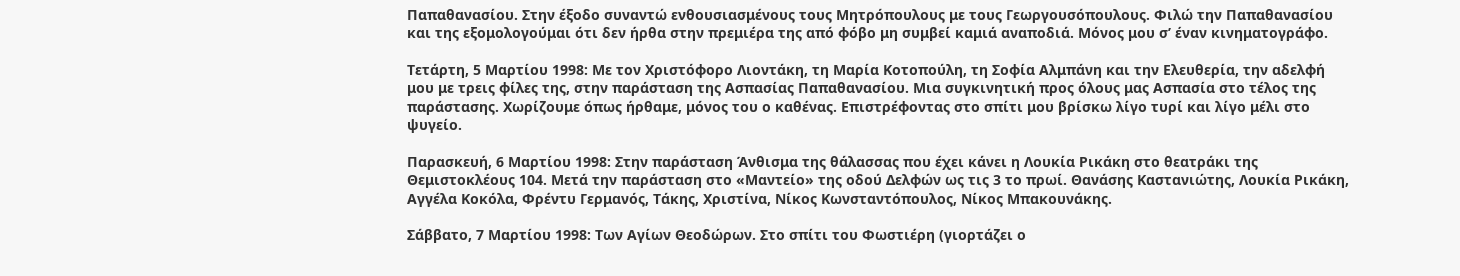Παπαθανασίου. Στην έξοδο συναντώ ενθουσιασμένους τους Μητρόπουλους με τους Γεωργουσόπουλους. Φιλώ την Παπαθανασίου και της εξομολογούμαι ότι δεν ήρθα στην πρεμιέρα της από φόβο μη συμβεί καμιά αναποδιά. Μόνος μου σ’ έναν κινηματογράφο.

Τετάρτη, 5 Μαρτίου 1998: Με τον Χριστόφορο Λιοντάκη, τη Μαρία Κοτοπούλη, τη Σοφία Αλμπάνη και την Ελευθερία, την αδελφή μου με τρεις φίλες της, στην παράσταση της Ασπασίας Παπαθανασίου. Μια συγκινητική προς όλους μας Ασπασία στο τέλος της παράστασης. Χωρίζουμε όπως ήρθαμε, μόνος του ο καθένας. Επιστρέφοντας στο σπίτι μου βρίσκω λίγο τυρί και λίγο μέλι στο ψυγείο.

Παρασκευή, 6 Μαρτίου 1998: Στην παράσταση Άνθισμα της θάλασσας που έχει κάνει η Λουκία Ρικάκη στο θεατράκι της Θεμιστοκλέους 104. Μετά την παράσταση στο «Μαντείο» της οδού Δελφών ως τις 3 το πρωί. Θανάσης Καστανιώτης, Λουκία Ρικάκη, Αγγέλα Κοκόλα, Φρέντυ Γερμανός, Τάκης, Χριστίνα, Νίκος Κωνσταντόπουλος, Νίκος Μπακουνάκης.

Σάββατο, 7 Μαρτίου 1998: Των Αγίων Θεοδώρων. Στο σπίτι του Φωστιέρη (γιορτάζει ο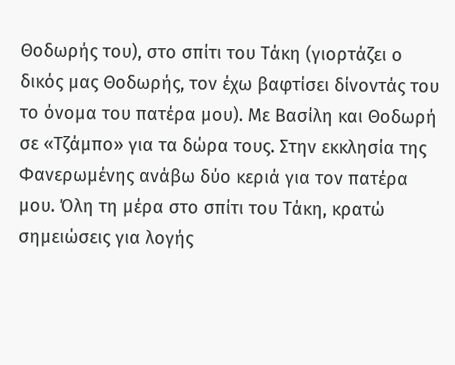Θοδωρής του), στο σπίτι του Τάκη (γιορτάζει ο δικός μας Θοδωρής, τον έχω βαφτίσει δίνοντάς του το όνομα του πατέρα μου). Με Βασίλη και Θοδωρή σε «Τζάμπο» για τα δώρα τους. Στην εκκλησία της Φανερωμένης ανάβω δύο κεριά για τον πατέρα μου. Όλη τη μέρα στο σπίτι του Τάκη, κρατώ σημειώσεις για λογής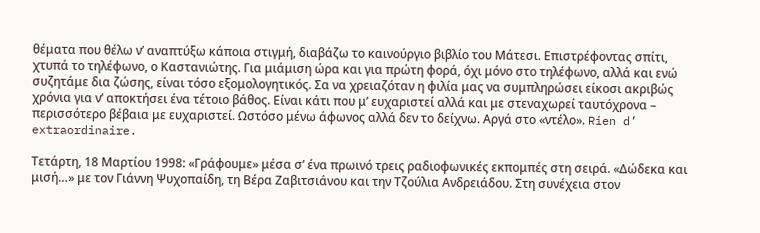θέματα που θέλω ν’ αναπτύξω κάποια στιγμή, διαβάζω το καινούργιο βιβλίο του Μάτεσι. Επιστρέφοντας σπίτι, χτυπά το τηλέφωνο, ο Καστανιώτης. Για μιάμιση ώρα και για πρώτη φορά, όχι μόνο στο τηλέφωνο, αλλά και ενώ συζητάμε δια ζώσης, είναι τόσο εξομολογητικός. Σα να χρειαζόταν η φιλία μας να συμπληρώσει είκοσι ακριβώς χρόνια για ν’ αποκτήσει ένα τέτοιο βάθος. Είναι κάτι που μ’ ευχαριστεί αλλά και με στεναχωρεί ταυτόχρονα – περισσότερο βέβαια με ευχαριστεί. Ωστόσο μένω άφωνος αλλά δεν το δείχνω. Αργά στο «ντέλο». Rien d’ extraordinaire.

Τετάρτη, 18 Μαρτίου 1998: «Γράφουμε» μέσα σ’ ένα πρωινό τρεις ραδιοφωνικές εκπομπές στη σειρά. «Δώδεκα και μισή…» με τον Γιάννη Ψυχοπαίδη, τη Βέρα Ζαβιτσιάνου και την Τζούλια Ανδρειάδου. Στη συνέχεια στον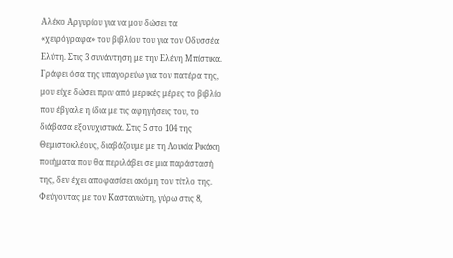Αλέκο Αργυρίου για να μου δώσει τα «χειρόγραφα» του βιβλίου του για τον Οδυσσέα Ελύτη. Στις 3 συνάντηση με την Ελένη Μπίστικα. Γράφει όσα της υπαγορεύω για τον πατέρα της, μου είχε δώσει πριν από μερικές μέρες το βιβλίο που έβγαλε η ίδια με τις αφηγήσεις του, το διάβασα εξονυχιστικά. Στις 5 στο 104 της Θεμιστοκλέους, διαβάζουμε με τη Λουκία Ρικάκη ποιήματα που θα περιλάβει σε μια παράστασή της, δεν έχει αποφασίσει ακόμη τον τίτλο της. Φεύγοντας με τον Καστανιώτη, γύρω στις 8,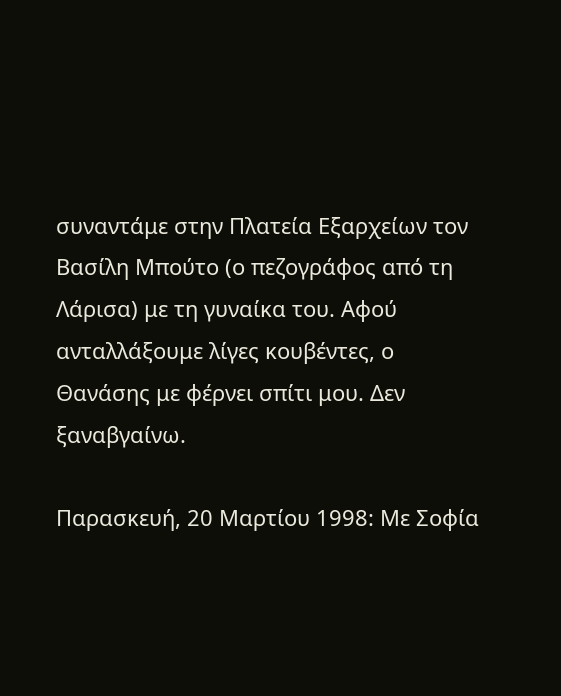συναντάμε στην Πλατεία Εξαρχείων τον Βασίλη Μπούτο (ο πεζογράφος από τη Λάρισα) με τη γυναίκα του. Αφού ανταλλάξουμε λίγες κουβέντες, ο Θανάσης με φέρνει σπίτι μου. Δεν ξαναβγαίνω.

Παρασκευή, 20 Μαρτίου 1998: Με Σοφία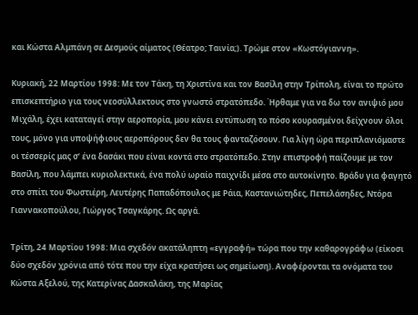και Κώστα Αλμπάνη σε Δεσμούς αίματος (Θέατρο; Ταινία;). Τρώμε στον «Κωστόγιαννη».

Κυριακή, 22 Μαρτίου 1998: Με τον Τάκη, τη Χριστίνα και τον Βασίλη στην Τρίπολη, είναι το πρώτο επισκεπτήριο για τους νεοσύλλεκτους στο γνωστό στρατόπεδο. Ήρθαμε για να δω τον ανιψιό μου Μιχάλη, έχει καταταγεί στην αεροπορία, μου κάνει εντύπωση το πόσο κουρασμένοι δείχνουν όλοι τους, μόνο για υποψήφιους αεροπόρους δεν θα τους φανταζόσουν. Για λίγη ώρα περιπλανιόμαστε οι τέσσερίς μας σ’ ένα δασάκι που είναι κοντά στο στρατόπεδο. Στην επιστροφή παίζουμε με τον Βασίλη, που λάμπει κυριολεκτικά, ένα πολύ ωραίο παιχνίδι μέσα στο αυτοκίνητο. Βράδυ για φαγητό στο σπίτι του Φωστιέρη, Λευτέρης Παπαδόπουλος με Ράια, Καστανιώτηδες, Πεπελάσηδες, Ντόρα Γιαννακοπούλου, Γιώργος Τσαγκάρης. Ως αργά.

Τρίτη, 24 Μαρτίου 1998: Μια σχεδόν ακατάληπτη «εγγραφή» τώρα που την καθαρογράφω (είκοσι δύο σχεδόν χρόνια από τότε που την είχα κρατήσει ως σημείωση). Αναφέρονται τα ονόματα του Κώστα Αξελού, της Κατερίνας Δασκαλάκη, της Μαρίας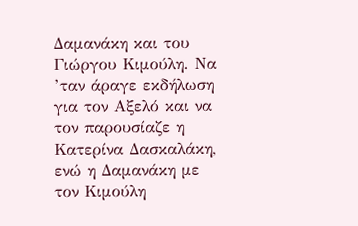Δαμανάκη και του Γιώργου Κιμούλη. Να ’ταν άραγε εκδήλωση για τον Αξελό και να τον παρουσίαζε η Κατερίνα Δασκαλάκη, ενώ η Δαμανάκη με τον Κιμούλη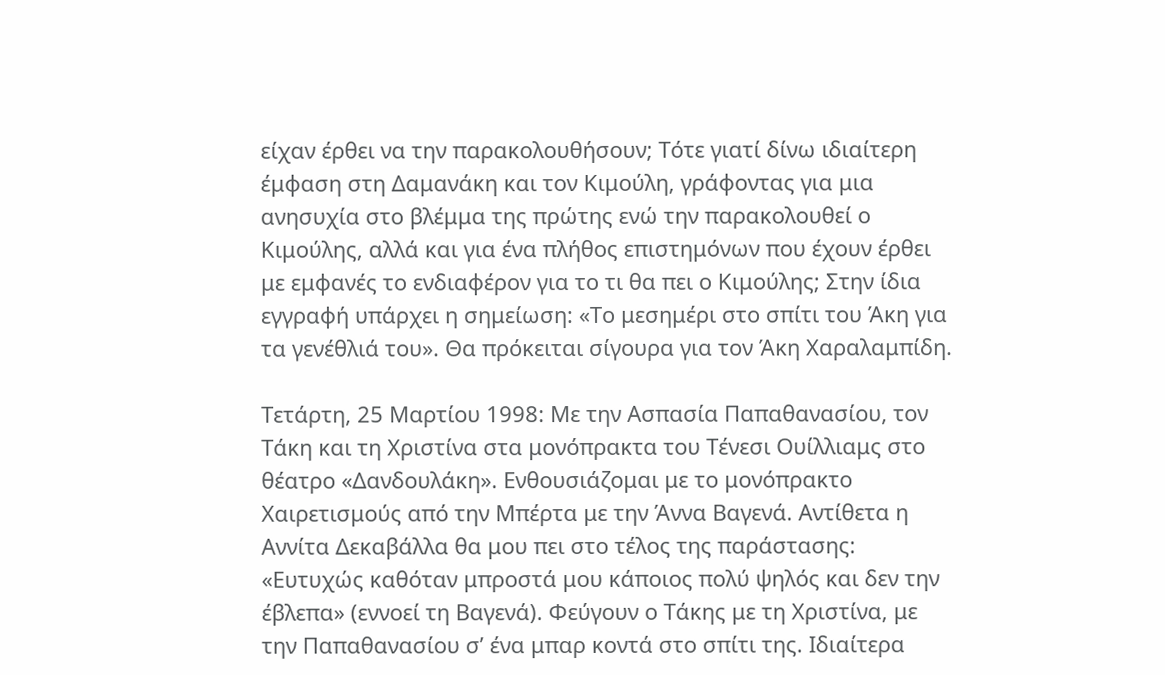είχαν έρθει να την παρακολουθήσουν; Τότε γιατί δίνω ιδιαίτερη έμφαση στη Δαμανάκη και τον Κιμούλη, γράφοντας για μια ανησυχία στο βλέμμα της πρώτης ενώ την παρακολουθεί ο Κιμούλης, αλλά και για ένα πλήθος επιστημόνων που έχουν έρθει με εμφανές το ενδιαφέρον για το τι θα πει ο Κιμούλης; Στην ίδια εγγραφή υπάρχει η σημείωση: «Το μεσημέρι στο σπίτι του Άκη για τα γενέθλιά του». Θα πρόκειται σίγουρα για τον Άκη Χαραλαμπίδη.

Τετάρτη, 25 Μαρτίου 1998: Με την Ασπασία Παπαθανασίου, τον Τάκη και τη Χριστίνα στα μονόπρακτα του Τένεσι Ουίλλιαμς στο θέατρο «Δανδουλάκη». Ενθουσιάζομαι με το μονόπρακτο Χαιρετισμούς από την Μπέρτα με την Άννα Βαγενά. Αντίθετα η Αννίτα Δεκαβάλλα θα μου πει στο τέλος της παράστασης: «Ευτυχώς καθόταν μπροστά μου κάποιος πολύ ψηλός και δεν την έβλεπα» (εννοεί τη Βαγενά). Φεύγουν ο Τάκης με τη Χριστίνα, με την Παπαθανασίου σ’ ένα μπαρ κοντά στο σπίτι της. Ιδιαίτερα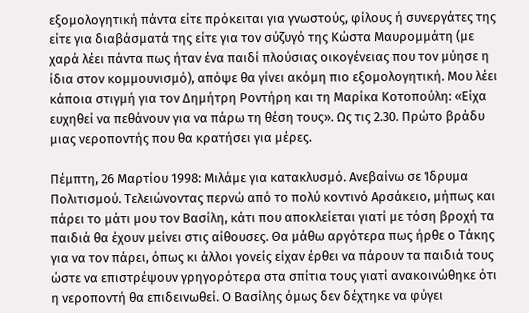εξομολογητική πάντα είτε πρόκειται για γνωστούς, φίλους ή συνεργάτες της είτε για διαβάσματά της είτε για τον σύζυγό της Κώστα Μαυρομμάτη (με χαρά λέει πάντα πως ήταν ένα παιδί πλούσιας οικογένειας που τον μύησε η ίδια στον κομμουνισμό), απόψε θα γίνει ακόμη πιο εξομολογητική. Μου λέει κάποια στιγμή για τον Δημήτρη Ροντήρη και τη Μαρίκα Κοτοπούλη: «Είχα ευχηθεί να πεθάνουν για να πάρω τη θέση τους». Ως τις 2.30. Πρώτο βράδυ μιας νεροποντής που θα κρατήσει για μέρες.

Πέμπτη, 26 Μαρτίου 1998: Μιλάμε για κατακλυσμό. Ανεβαίνω σε Ίδρυμα Πολιτισμού. Τελειώνοντας περνώ από το πολύ κοντινό Αρσάκειο, μήπως και πάρει το μάτι μου τον Βασίλη, κάτι που αποκλείεται γιατί με τόση βροχή τα παιδιά θα έχουν μείνει στις αίθουσες. Θα μάθω αργότερα πως ήρθε ο Τάκης για να τον πάρει, όπως κι άλλοι γονείς είχαν έρθει να πάρουν τα παιδιά τους ώστε να επιστρέψουν γρηγορότερα στα σπίτια τους γιατί ανακοινώθηκε ότι η νεροποντή θα επιδεινωθεί. Ο Βασίλης όμως δεν δέχτηκε να φύγει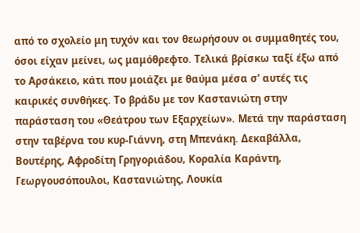από το σχολείο μη τυχόν και τον θεωρήσουν οι συμμαθητές του, όσοι είχαν μείνει, ως μαμόθρεφτο. Τελικά βρίσκω ταξί έξω από το Αρσάκειο, κάτι που μοιάζει με θαύμα μέσα σ’ αυτές τις καιρικές συνθήκες. Το βράδυ με τον Καστανιώτη στην παράσταση του «Θεάτρου των Εξαρχείων». Μετά την παράσταση στην ταβέρνα του κυρ-Γιάννη, στη Μπενάκη. Δεκαβάλλα, Βουτέρης, Αφροδίτη Γρηγοριάδου, Κοραλία Καράντη, Γεωργουσόπουλοι, Καστανιώτης, Λουκία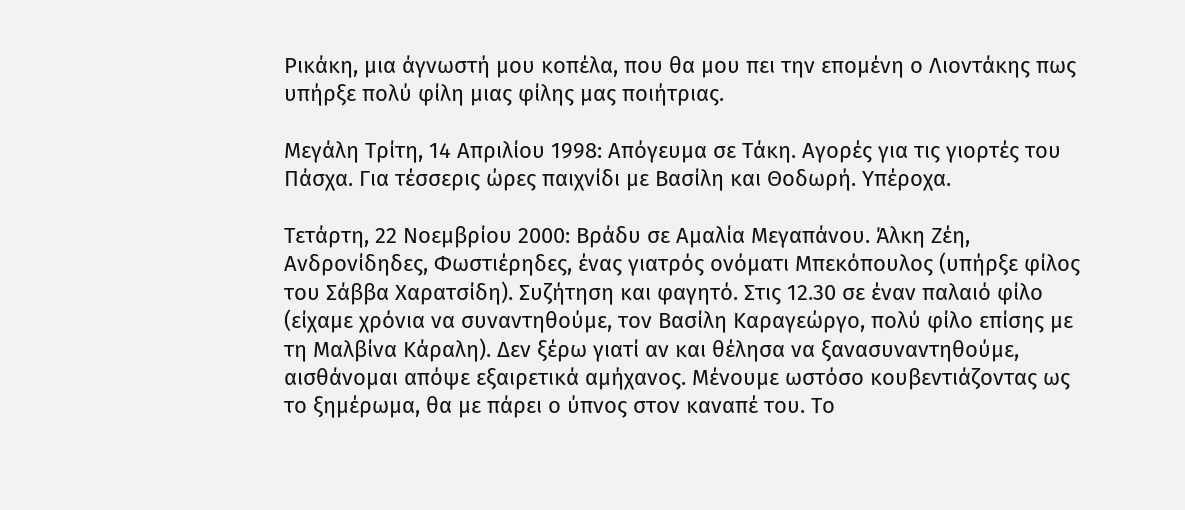Ρικάκη, μια άγνωστή μου κοπέλα, που θα μου πει την επομένη ο Λιοντάκης πως υπήρξε πολύ φίλη μιας φίλης μας ποιήτριας.

Μεγάλη Τρίτη, 14 Απριλίου 1998: Απόγευμα σε Τάκη. Αγορές για τις γιορτές του Πάσχα. Για τέσσερις ώρες παιχνίδι με Βασίλη και Θοδωρή. Υπέροχα.

Τετάρτη, 22 Νοεμβρίου 2000: Βράδυ σε Αμαλία Μεγαπάνου. Άλκη Ζέη, Ανδρονίδηδες, Φωστιέρηδες, ένας γιατρός ονόματι Μπεκόπουλος (υπήρξε φίλος του Σάββα Χαρατσίδη). Συζήτηση και φαγητό. Στις 12.30 σε έναν παλαιό φίλο (είχαμε χρόνια να συναντηθούμε, τον Βασίλη Καραγεώργο, πολύ φίλο επίσης με τη Μαλβίνα Κάραλη). Δεν ξέρω γιατί αν και θέλησα να ξανασυναντηθούμε, αισθάνομαι απόψε εξαιρετικά αμήχανος. Μένουμε ωστόσο κουβεντιάζοντας ως το ξημέρωμα, θα με πάρει ο ύπνος στον καναπέ του. Το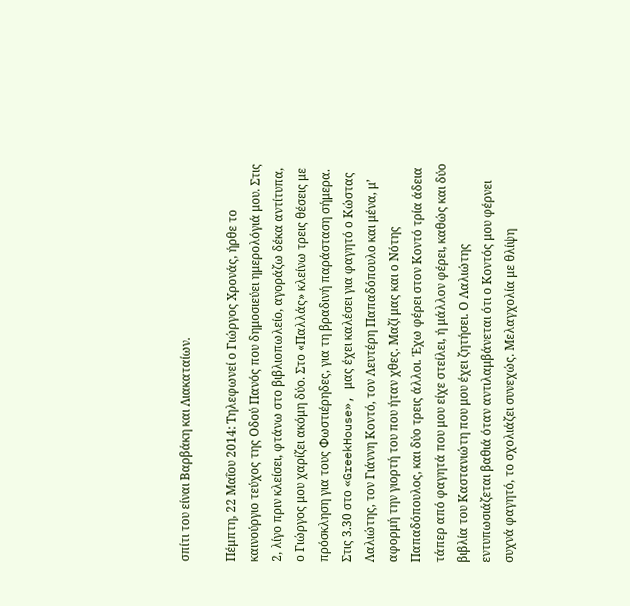σπίτι του είναι Βαρβάκη και Λιακαταίων.

Πέμπτη, 22 Μαΐου 2014: Τηλεφωνεί ο Γιώργος Χρονάς, ήρθε το καινούργιο τεύχος της Οδού Πανός που δημοσιεύει ημερολόγιά μου. Στις 2, λίγο πριν κλείσει, φτάνω στο βιβλιοπωλείο, αγοράζω δέκα αντίτυπα, ο Γιώργος μου χαρίζει ακόμη δύο. Στο «Παλλάς» κλείνω τρεις θέσεις με πρόσκληση για τους Φωστιέρηδες, για τη βραδινή παράσταση σήμερα. Στις 3.30 στο «GreekHouse», μας έχει καλέσει για φαγητό ο Κώστας Λαλιώτης, τον Γιάννη Κοντό, τον Λευτέρη Παπαδόπουλο και μένα, μ’ αφορμή την γιορτή του που ήταν χθες. Μαζί μας και ο Νότης Παπαδόπουλος, και δύο τρεις άλλοι. Έχω φέρει στον Κοντό τρία άδεια τάπερ από φαγητά που μου είχε στείλει, ή μάλλον φέρει, καθώς και δύο βιβλία του Καστανιώτη που μου έχει ζητήσει. Ο Λαλιώτης εντυπωσιάζεται βαθιά όταν αντιλαμβάνεται ότι ο Κοντός μου φέρνει συχνά φαγητό, το σχολιάζει συνεχώς. Μελαγχολία με θλίψη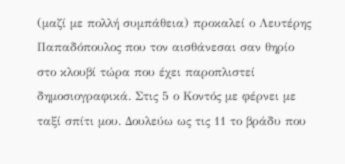(μαζί με πολλή συμπάθεια) προκαλεί ο Λευτέρης Παπαδόπουλος που τον αισθάνεσαι σαν θηρίο στο κλουβί τώρα που έχει παροπλιστεί δημοσιογραφικά. Στις 5 ο Κοντός με φέρνει με ταξί σπίτι μου. Δουλεύω ως τις 11 το βράδυ που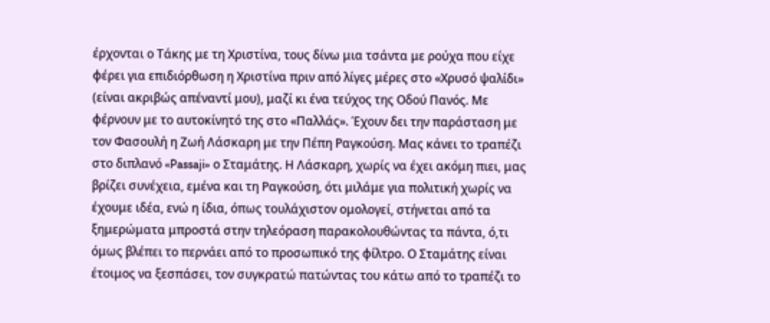έρχονται ο Τάκης με τη Χριστίνα, τους δίνω μια τσάντα με ρούχα που είχε φέρει για επιδιόρθωση η Χριστίνα πριν από λίγες μέρες στο «Χρυσό ψαλίδι» (είναι ακριβώς απέναντί μου), μαζί κι ένα τεύχος της Οδού Πανός. Με φέρνουν με το αυτοκίνητό της στο «Παλλάς». Έχουν δει την παράσταση με τον Φασουλή η Ζωή Λάσκαρη με την Πέπη Ραγκούση. Μας κάνει το τραπέζι στο διπλανό «Passaji» ο Σταμάτης. Η Λάσκαρη, χωρίς να έχει ακόμη πιει, μας βρίζει συνέχεια, εμένα και τη Ραγκούση, ότι μιλάμε για πολιτική χωρίς να έχουμε ιδέα, ενώ η ίδια, όπως τουλάχιστον ομολογεί, στήνεται από τα ξημερώματα μπροστά στην τηλεόραση παρακολουθώντας τα πάντα, ό,τι όμως βλέπει το περνάει από το προσωπικό της φίλτρο. Ο Σταμάτης είναι έτοιμος να ξεσπάσει, τον συγκρατώ πατώντας του κάτω από το τραπέζι το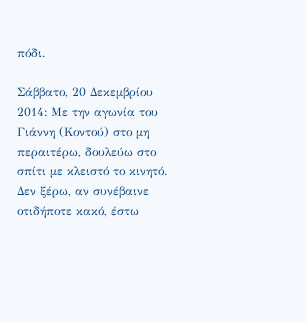πόδι.

Σάββατο, 20 Δεκεμβρίου 2014: Με την αγωνία του Γιάννη (Κοντού) στο μη περαιτέρω, δουλεύω στο σπίτι με κλειστό το κινητό. Δεν ξέρω, αν συνέβαινε οτιδήποτε κακό, έστω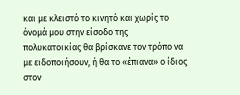και με κλειστό το κινητό και χωρίς το όνομά μου στην είσοδο της πολυκατοικίας θα βρίσκανε τον τρόπο να με ειδοποιήσουν, ή θα το «έπιανα» ο ίδιος στον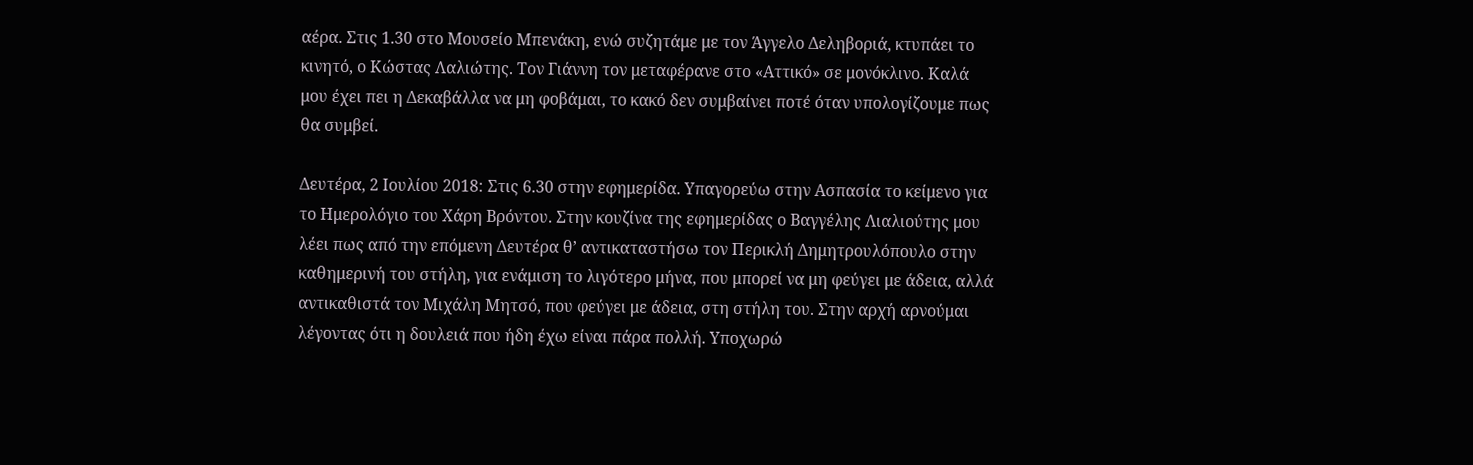αέρα. Στις 1.30 στο Μουσείο Μπενάκη, ενώ συζητάμε με τον Άγγελο Δεληβοριά, κτυπάει το κινητό, ο Κώστας Λαλιώτης. Τον Γιάννη τον μεταφέρανε στο «Αττικό» σε μονόκλινο. Καλά μου έχει πει η Δεκαβάλλα να μη φοβάμαι, το κακό δεν συμβαίνει ποτέ όταν υπολογίζουμε πως θα συμβεί.

Δευτέρα, 2 Ιουλίου 2018: Στις 6.30 στην εφημερίδα. Υπαγορεύω στην Ασπασία το κείμενο για το Ημερολόγιο του Χάρη Βρόντου. Στην κουζίνα της εφημερίδας ο Βαγγέλης Λιαλιούτης μου λέει πως από την επόμενη Δευτέρα θ’ αντικαταστήσω τον Περικλή Δημητρουλόπουλο στην καθημερινή του στήλη, για ενάμιση το λιγότερο μήνα, που μπορεί να μη φεύγει με άδεια, αλλά αντικαθιστά τον Μιχάλη Μητσό, που φεύγει με άδεια, στη στήλη του. Στην αρχή αρνούμαι λέγοντας ότι η δουλειά που ήδη έχω είναι πάρα πολλή. Υποχωρώ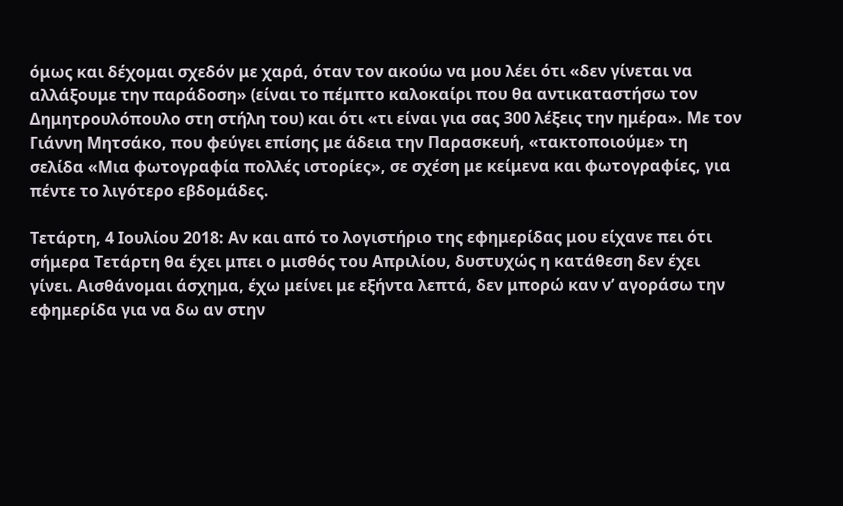όμως και δέχομαι σχεδόν με χαρά, όταν τον ακούω να μου λέει ότι «δεν γίνεται να αλλάξουμε την παράδοση» (είναι το πέμπτο καλοκαίρι που θα αντικαταστήσω τον Δημητρουλόπουλο στη στήλη του) και ότι «τι είναι για σας 300 λέξεις την ημέρα». Με τον Γιάννη Μητσάκο, που φεύγει επίσης με άδεια την Παρασκευή, «τακτοποιούμε» τη σελίδα «Μια φωτογραφία πολλές ιστορίες», σε σχέση με κείμενα και φωτογραφίες, για πέντε το λιγότερο εβδομάδες.

Τετάρτη, 4 Ιουλίου 2018: Αν και από το λογιστήριο της εφημερίδας μου είχανε πει ότι σήμερα Τετάρτη θα έχει μπει ο μισθός του Απριλίου, δυστυχώς η κατάθεση δεν έχει γίνει. Αισθάνομαι άσχημα, έχω μείνει με εξήντα λεπτά, δεν μπορώ καν ν’ αγοράσω την εφημερίδα για να δω αν στην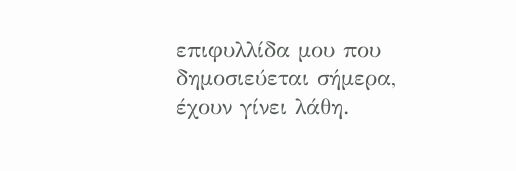επιφυλλίδα μου που δημοσιεύεται σήμερα, έχουν γίνει λάθη.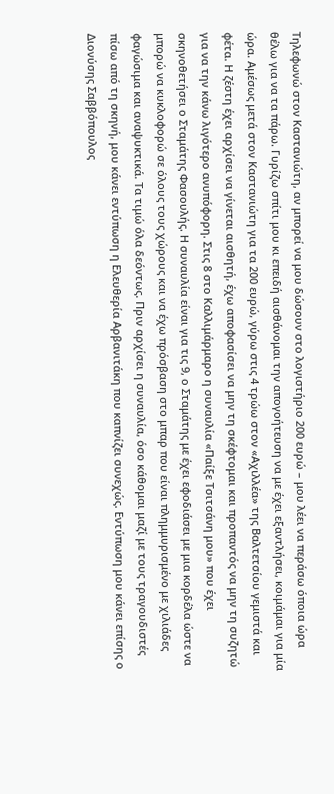Τηλεφωνώ στον Καστανιώτη, αν μπορεί να μου δώσουν στο λογιστήριο 200 ευρώ – μου λέει να περάσω όποια ώρα θέλω για να τα πάρω. Γυρίζω σπίτι μου κι επειδή αισθάνομαι την απογοήτευση να με έχει εξαντλήσει, κοιμάμαι για μία ώρα. Αμέσως μετά στον Καστανιώτη για τα 200 ευρώ, γύρω στις 4 τρώω στον «Αχιλλέα» της Βαλτετσίου γεμιστά και φέτα. Η ζέστη έχει αρχίσει να γίνεται αισθητή, έχω αποφασίσει να μην τη σκέφτομαι και προπαντός να μην τη συζητώ για να την κάνω λιγότερο ανυπόφορη. Στις 8 στο Καλλιμάρμαρο η συναυλία «Παίξε Τσιτσάνη μου» που έχει σκηνοθετήσει ο Σταμάτης Φασουλής. Η συναυλία είναι για τις 9, ο Σταμάτης με έχει εφοδιάσει με μια κορδέλα ώστε να μπορώ να κυκλοφορώ σε όλους τους χώρους και να έχω πρόσβαση στο μπαρ που είναι πλημμυρισμένο με χιλιάδες φαγώσιμα και αναψυκτικά. Τα τιμώ όλα δεόντως. Πριν αρχίσει η συναυλία, όσο κάθομαι μαζί με τους τραγουδιστές πίσω από τη σκηνή, μου κάνει εντύπωση η Ελευθερία Αρβανιτάκη που καπνίζει συνεχώς. Εντύπωση μου κάνει επίσης ο Διονύσης Σαββόπουλος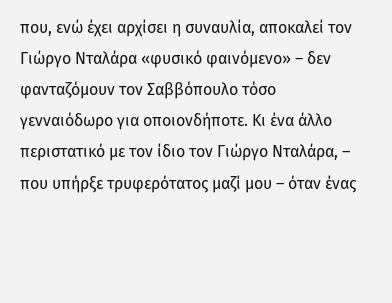που, ενώ έχει αρχίσει η συναυλία, αποκαλεί τον Γιώργο Νταλάρα «φυσικό φαινόμενο» – δεν φανταζόμουν τον Σαββόπουλο τόσο γενναιόδωρο για οποιονδήποτε. Κι ένα άλλο περιστατικό με τον ίδιο τον Γιώργο Νταλάρα, – που υπήρξε τρυφερότατος μαζί μου – όταν ένας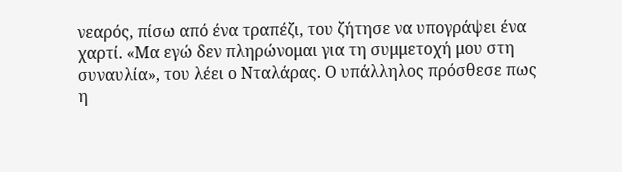νεαρός, πίσω από ένα τραπέζι, του ζήτησε να υπογράψει ένα χαρτί. «Μα εγώ δεν πληρώνομαι για τη συμμετοχή μου στη συναυλία», του λέει ο Νταλάρας. Ο υπάλληλος πρόσθεσε πως η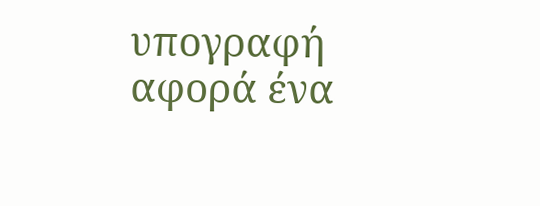υπογραφή αφορά ένα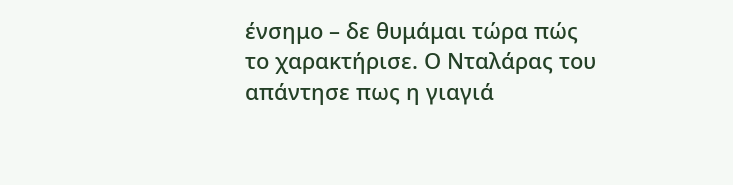ένσημο – δε θυμάμαι τώρα πώς το χαρακτήρισε. Ο Νταλάρας του απάντησε πως η γιαγιά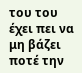του του έχει πει να μη βάζει ποτέ την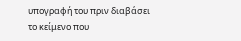υπογραφή του πριν διαβάσει το κείμενο που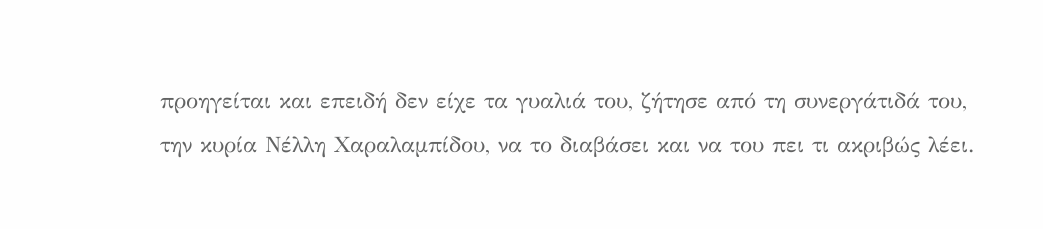προηγείται και επειδή δεν είχε τα γυαλιά του, ζήτησε από τη συνεργάτιδά του, την κυρία Νέλλη Χαραλαμπίδου, να το διαβάσει και να του πει τι ακριβώς λέει.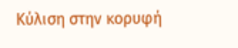Κύλιση στην κορυφή